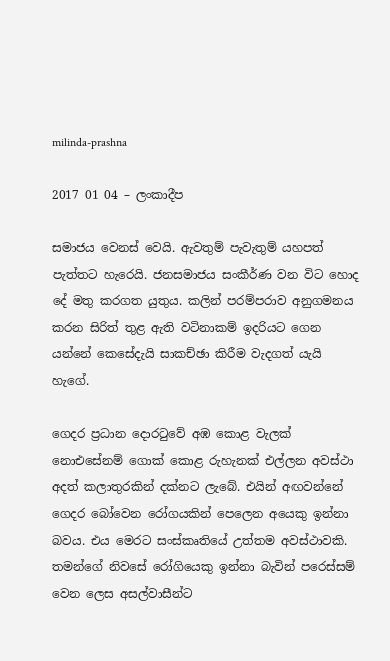milinda-prashna

2017 01 04 – ලංකාදීප

සමාජය වෙනස් වෙයි. ඇවතුම් පැවැතුම් යහපත් පැත්තට හැරෙයි. ජනසමාජය සංකීර්ණ වන විට හොද දේ මතු කරගත යුතුය. කලින් පරම්පරාව අනුගමනය කරන සිරිත් තුළ ඇති වටිනාකම් ඉදරියට ගෙන යන්නේ කෙසේදැයි සාකච්ඡා කිරීම වැදගත් යැයි හැගේ.

ගෙදර ප්‍රධාන දොරටුවේ අඹ කොළ වැලක් නොඑසේනම් ගොක් කොළ රුහැනක් එල්ලන අවස්ථා අදත් කලාතුරකින් දක්නට ලැබේ. එයින් අඟවන්නේ ගෙදර බෝවෙන රෝගයකින් පෙලෙන අයෙකු ඉන්නා බවය. එය මෙරට සංස්කෘතියේ උත්තම අවස්ථාවකි. තමන්ගේ නිවසේ රෝගියෙකු ඉන්නා බැවින් පරෙස්සම් වෙන ලෙස අසල්වාසීන්ට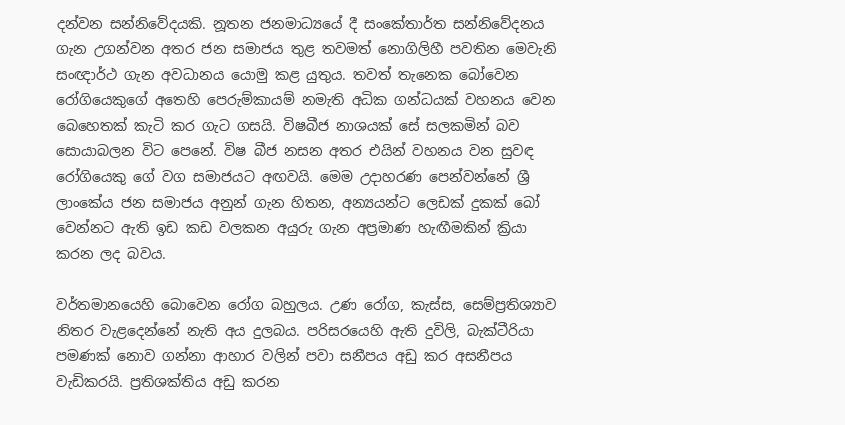දන්වන සන්නිවේදයකි. නූතන ජනමාධ්‍යයේ දී සංකේතාර්ත සන්නිවේදනය ගැන උගන්වන අතර ජන සමාජය තුළ තවමත් නොගිලිහී පවතින මෙවැනි සංඥාර්ථ ගැන අවධානය යොමු කළ යුතුය. තවත් තැනෙක බෝවෙන රෝගියෙකුගේ අතෙහි පෙරුම්කායම් නමැති අධික ගන්ධයක් වහනය වෙන බෙහෙතක් කැටි කර ගැට ගසයි. විෂබීජ නාශයක් සේ සලකමින් බව සොයාබලන විට පෙනේ. විෂ බීජ නසන අතර එයින් වහනය වන සුවඳ රෝගියෙකු ගේ වග සමාජයට අඟවයි. මෙම උදාහරණ පෙන්වන්නේ ශ්‍රී ලාංකේය ජන සමාජය අනුන් ගැන හිතන, අන්‍යයන්ට ලෙඩක් දුකක් බෝ වෙන්නට ඇති ඉඩ කඩ වලකන අයුරු ගැන අප්‍රමාණ හැඟීමකින් ක්‍රියා කරන ලද බවය.

වර්තමානයෙහි බොවෙන රෝග බහුලය. උණ රෝග, කැස්ස, සෙම්ප්‍රතිශ්‍යාව නිතර වැළදෙන්නේ නැති අය දුලබය. පරිසරයෙහි ඇති දුවිලි, බැක්ටීරියා පමණක් නොව ගන්නා ආහාර වලින් පවා සනීපය අඩු කර අසනීපය වැඩිකරයි. ප්‍රතිශක්තිය අඩු කරන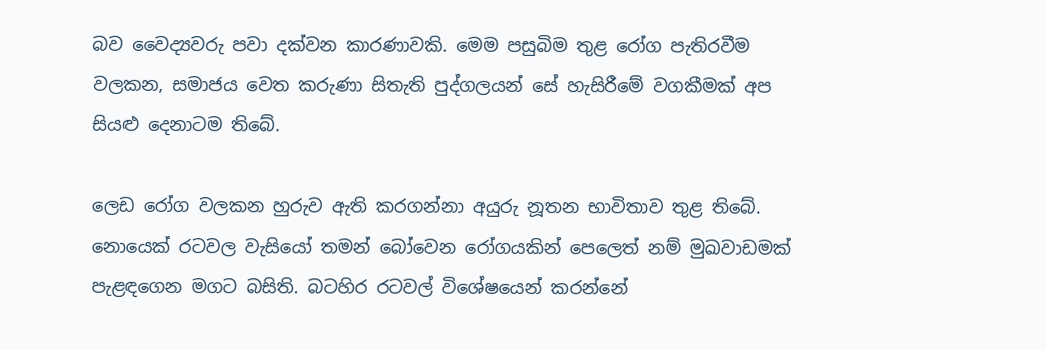බව වෛද්‍යවරු පවා දක්වන කාරණාවකි. මෙම පසුබිම තුළ රෝග පැතිරවීම වලකන, සමාජය වෙත කරුණා සිතැති පුද්ගලයන් සේ හැසිරීමේ වගකීමක් අප සියළු දෙනාටම තිබේ.

ලෙඩ රෝග වලකන හුරුව ඇති කරගන්නා අයුරු නූතන භාවිතාව තුළ තිබේ. නොයෙක් රටවල වැසියෝ තමන් බෝවෙන රෝගයකින් පෙලෙත් නම් මුඛවාඩමක් පැළඳගෙන මගට බසිති. බටහිර රටවල් විශේෂයෙන් කරන්නේ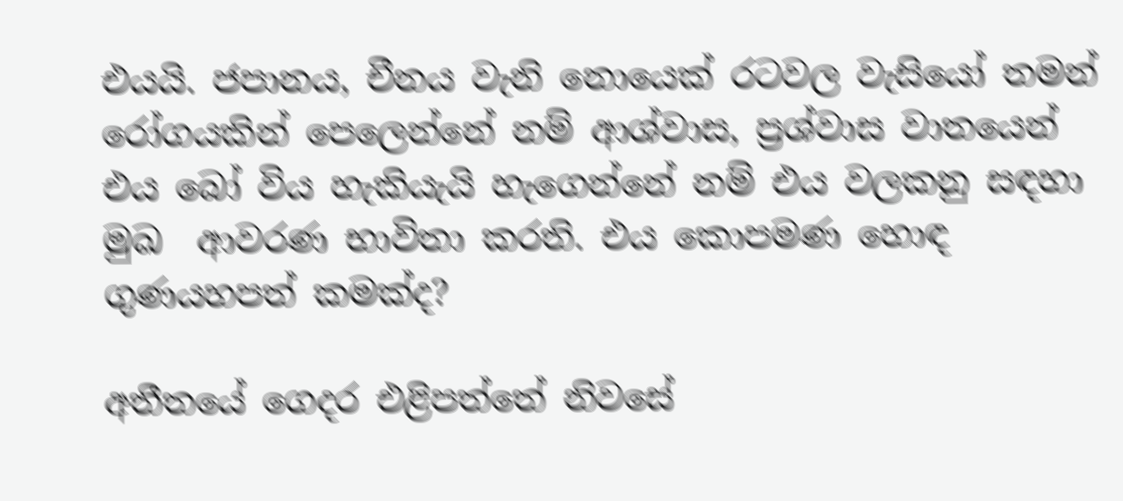එයයි. ජපානය, චීනය වැනි නොයෙක් රටවල වැසියෝ තමන් රෝගයකින් පෙලෙන්නේ නම් ආශ්වාස, ප්‍රශ්වාස වාතයෙන් එය බෝ විය හැකියැයි හැගෙන්නේ නම් එය වලකනු සඳහා මුඛ  ආවරණ භාවිතා කරති. එය කොපමණ හොඳ ගුණයහපත් කමක්ද?

අතීතයේ ගෙදර එළිපත්තේ නිවසේ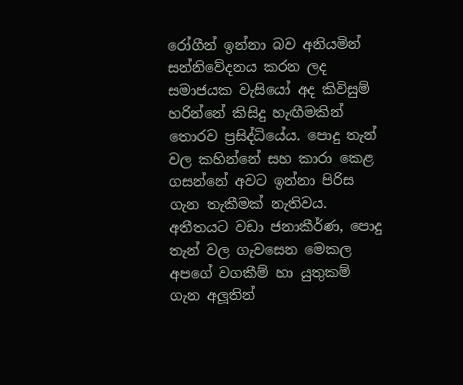රෝගීන් ඉන්නා බව අනියමින් සන්නිවේදනය කරන ලද සමාජයක වැසියෝ අද කිවිසුම් හරින්නේ කිසිදු හැඟීමකින් තොරව ප්‍රසිද්ධියේය. පොදු තැන් වල කහින්නේ සහ කාරා කෙළ ගසන්නේ අවට ඉන්නා පිරිස ගැන තැකීමක් නැතිවය. අතීතයට වඩා ජනාකීර්ණ, පොදු තැන් වල ගැවසෙන මෙකල අපගේ වගකීම් හා යුතුකම් ගැන අලූතින්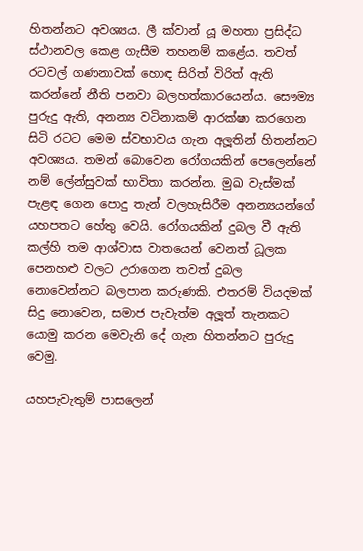හිතන්නට අවශ්‍යය. ලී ක්වාන් යූ මහතා ප්‍රසිද්ධ ස්ථානවල කෙළ ගැසීම තහනම් කළේය. තවත් රටවල් ගණනාවක් හොඳ සිරිත් විරිත් ඇති කරන්නේ නීති පනවා බලහත්කාරයෙන්ය. සෞම්‍ය  පුරුදු ඇති, අනන්‍ය වටිනාකම් ආරක්ෂා කරගෙන සිටි රටට මෙම ස්වභාවය ගැන අලූතින් හිතන්නට අවශ්‍යය. තමන් බොවෙන රෝගයකින් පෙලෙන්නේ නම් ලේන්සුවක් භාවිතා කරන්න. මුඛ වැස්මක් පැළඳ ගෙන පොදු තැන් වලහැසිරීම අනන්‍යයන්ගේ යහපතට හේතු වෙයි. රෝගයකින් දුබල වී ඇති කල්හි තම ආශ්වාස වාතයෙන් වෙනත් ධූලක පෙනහළු වලට උරාගෙන තවත් දුබල නොවෙන්නට බලපාන කරුණකි. එතරම් වියදමක් සිදු නොවෙන, සමාජ පැවැත්ම අලූත් තැනකට යොමු කරන මෙවැනි දේ ගැන හිතන්නට පුරුදු වෙමු.

යහපැවැතුම් පාසලෙන්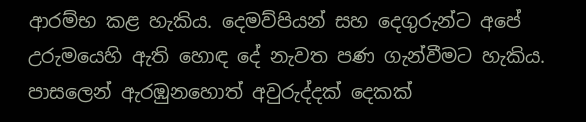ආරම්භ කළ හැකිය. දෙමව්පියන් සහ දෙගුරුන්ට අපේ උරුමයෙහි ඇති හොඳ දේ නැවත පණ ගැන්වීමට හැකිය. පාසලෙන් ඇරඹුනහොත් අවුරුද්දක් දෙකක්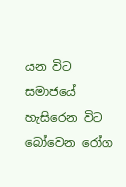යන විට සමාජයේ හැසිරෙන විට බෝවෙන රෝග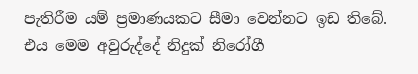පැතිරීම යම් ප්‍රමාණයකට සීමා වෙන්නට ඉඩ තිබේ. එය මෙම අවුරුද්දේ නිදුක් නිරෝගී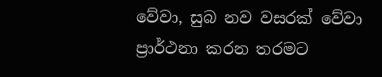වේවා, සුබ නව වසරක් වේවා ප්‍රාර්ථනා කරන තරමට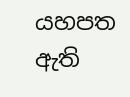යහපත ඇති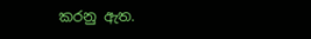කරනු ඇත.